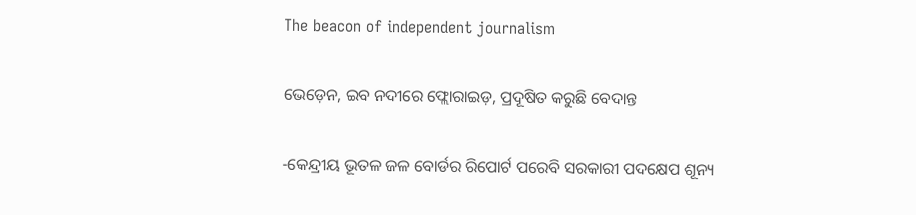The beacon of independent journalism

ଭେଡ଼େନ, ଇବ ନଦୀରେ ଫ୍ଲୋରାଇଡ଼, ପ୍ରଦୂଷିତ କରୁଛି ବେଦାନ୍ତ

-କେନ୍ଦ୍ରୀୟ ଭୂତଳ ଜଳ ବୋର୍ଡର ରିପୋର୍ଟ ପରେବି ସରକାରୀ ପଦକ୍ଷେପ ଶୂନ୍ୟ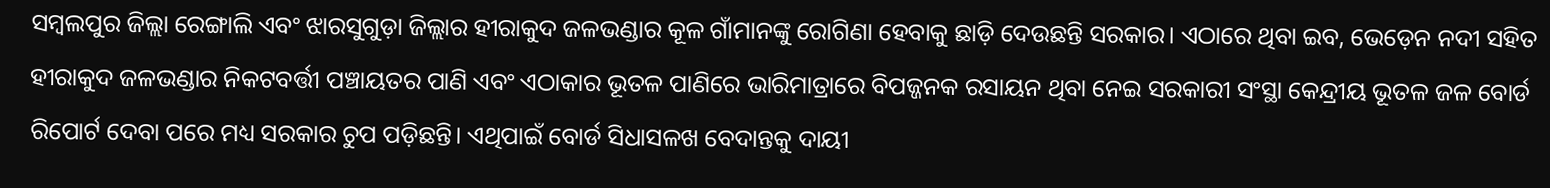ସମ୍ବଲପୁର ଜିଲ୍ଲା ରେଙ୍ଗାଲି ଏବଂ ଝାରସୁଗୁଡ଼ା ଜିଲ୍ଲାର ହୀରାକୁଦ ଜଳଭଣ୍ଡାର କୂଳ ଗାଁମାନଙ୍କୁ ରୋଗିଣା ହେବାକୁ ଛାଡ଼ି ଦେଉଛନ୍ତି ସରକାର। ଏଠାରେ ଥିବା ଇବ, ଭେଡ଼େନ ନଦୀ ସହିତ ହୀରାକୁଦ ଜଳଭଣ୍ଡାର ନିକଟବର୍ତ୍ତୀ ପଞ୍ଚାୟତର ପାଣି ଏବଂ ଏଠାକାର ଭୂତଳ ପାଣିରେ ଭାରିମାତ୍ରାରେ ବିପଜ୍ଜନକ ରସାୟନ ଥିବା ନେଇ ସରକାରୀ ସଂସ୍ଥା କେନ୍ଦ୍ରୀୟ ଭୂତଳ ଜଳ ବୋର୍ଡ ରିପୋର୍ଟ ଦେବା ପରେ ମଧ୍ୟ ସରକାର ଚୁପ ପଡ଼ିଛନ୍ତି। ଏଥିପାଇଁ ବୋର୍ଡ ସିଧାସଳଖ ବେଦାନ୍ତକୁ ଦାୟୀ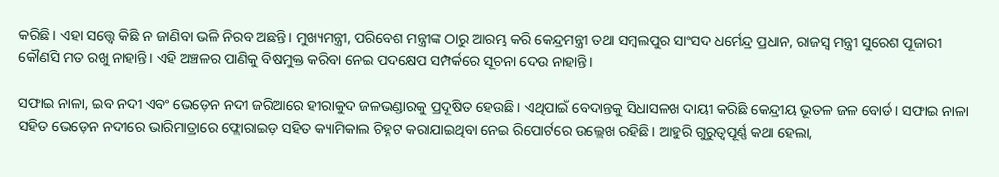କରିଛି। ଏହା ସତ୍ତ୍ବେ କିଛି ନ ଜାଣିବା ଭଳି ନିରବ ଅଛନ୍ତି। ମୁଖ୍ୟମନ୍ତ୍ରୀ, ପରିବେଶ ମନ୍ତ୍ରୀଙ୍କ ଠାରୁ ଆରମ୍ଭ କରି କେନ୍ଦ୍ରମନ୍ତ୍ରୀ ତଥା ସମ୍ବଲପୁର ସାଂସଦ ଧର୍ମେନ୍ଦ୍ର ପ୍ରଧାନ, ରାଜସ୍ବ ମନ୍ତ୍ରୀ ସୁରେଶ ପୂଜାରୀ କୌଣସି ମତ ରଖୁ ନାହାନ୍ତି। ଏହି ଅଞ୍ଚଳର ପାଣିକୁ ବିଷମୁକ୍ତ କରିବା ନେଇ ପଦକ୍ଷେପ ସମ୍ପର୍କରେ ସୂଚନା ଦେଉ ନାହାନ୍ତି।

ସଫାଇ ନାଳା, ଇବ ନଦୀ ଏବଂ ଭେଡ଼େନ ନଦୀ ଜରିଆରେ ହୀରାକୁଦ ଜଳଭଣ୍ଡାରକୁ ପ୍ରଦୂଷିତ ହେଉଛି। ଏଥିପାଇଁ ବେଦାନ୍ତକୁ ସିଧାସଳଖ ଦାୟୀ କରିଛି କେନ୍ଦ୍ରୀୟ ଭୂତଳ ଜଳ ବୋର୍ଡ। ସଫାଇ ନାଳା ସହିତ ଭେଡ଼େନ ନଦୀରେ ଭାରିମାତ୍ରାରେ ଫ୍ଲୋରାଇଡ଼ ସହିତ କ୍ୟାମିକାଲ ଚିହ୍ନଟ କରାଯାଇଥିବା ନେଇ ରିପୋର୍ଟରେ ଉଲ୍ଲେଖ ରହିଛି। ଆହୁରି ଗୁରୁତ୍ବପୂର୍ଣ୍ଣ କଥା ହେଲା,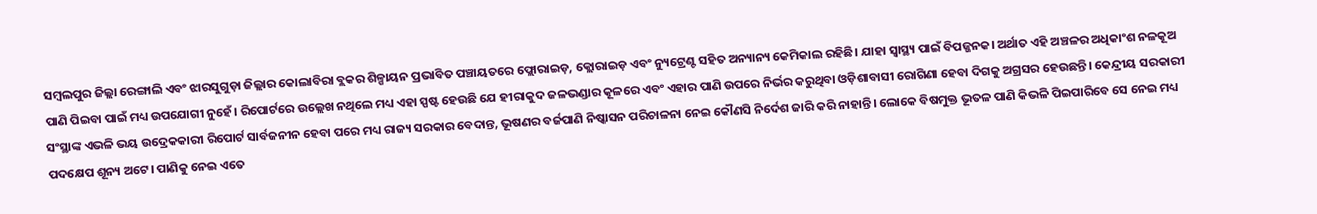ସମ୍ବଲପୁର ଜିଲ୍ଲା ରେଙ୍ଗାଲି ଏବଂ ଝାରସୁଗୁଡ଼ା ଜିଲ୍ଲାର କୋଲାବିରା ବ୍ଲକର ଶିଳ୍ପାୟନ ପ୍ରଭାବିତ ପଞ୍ଚାୟତରେ ଫ୍ଲୋରାଇଡ଼, କ୍ଲୋରାଇଡ଼ ଏବଂ ନ୍ୟୁଟ୍ରେଣ୍ଟ ସହିତ ଅନ୍ୟାନ୍ୟ କେମିକାଲ ରହିଛି। ଯାହା ସ୍ବାସ୍ଥ୍ୟ ପାଇଁ ବିପଜ୍ଜନକ। ଅର୍ଥାତ ଏହି ଅଞ୍ଚଳର ଅଧିକାଂଶ ନଳକୂଅ ପାଣି ପିଇବା ପାଇଁ ମଧ୍ୟ ଉପଯୋଗୀ ନୁହେଁ। ରିପୋର୍ଟରେ ଉଲ୍ଲେଖ ନଥିଲେ ମଧ୍ୟ ଏହା ସ୍ପଷ୍ଟ ହେଉଛି ଯେ ହୀରାକୁଦ ଜଳଭଣ୍ଡାର କୂଳରେ ଏବଂ ଏହାର ପାଣି ଉପରେ ନିର୍ଭର କରୁଥିବା ଓଡ଼ିଶାବାସୀ ରୋଗିଣା ହେବା ଦିଗକୁ ଅଗ୍ରସର ହେଉଛନ୍ତି। କେନ୍ଦ୍ରୀୟ ସରକାରୀ ସଂସ୍ଥାଙ୍କ ଏଭଳି ଭୟ ଉଦ୍ରେକକାରୀ ରିପୋର୍ଟ ସାର୍ବଜନୀନ ହେବା ପରେ ମଧ୍ୟ ରାଜ୍ୟ ସରକାର ବେଦାନ୍ତ, ଭୂଷଣର ବର୍ଜପାଣି ନିଷ୍କାସନ ପରିଚାଳନା ନେଇ କୌଣସି ନିର୍ଦେଶ ଜାରି କରି ନାହାନ୍ତି। ଲୋକେ ବିଷମୁକ୍ତ ଭୂତଳ ପାଣି କିଭଳି ପିଇପାରିବେ ସେ ନେଇ ମଧ୍ୟ ପଦକ୍ଷେପ ଶୂନ୍ୟ ଅଟେ। ପାଣିକୁ ନେଇ ଏତେ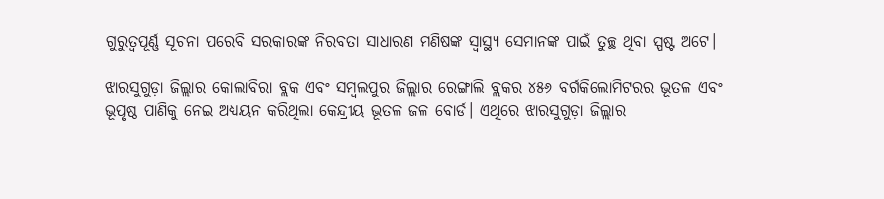ଗୁରୁତ୍ବପୂର୍ଣ୍ଣ ସୂଚନା ପରେବି ସରକାରଙ୍କ ନିରବତା ସାଧାରଣ ମଣିଷଙ୍କ ସ୍ବାସ୍ଥ୍ୟ ସେମାନଙ୍କ ପାଇଁ ତୁଚ୍ଛ ଥିବା ସ୍ପଷ୍ଟ ଅଟେ।

ଝାରସୁଗୁଡ଼ା ଜିଲ୍ଲାର କୋଲାବିରା ବ୍ଲକ ଏବଂ ସମ୍ବଲପୁର ଜିଲ୍ଲାର ରେଙ୍ଗାଲି ବ୍ଲକର ୪୫୬ ବର୍ଗକିଲୋମିଟରର ଭୂତଳ ଏବଂ ଭୂପୃଷ୍ଠ ପାଣିକୁ ନେଇ ଅଧ୍ୟୟନ କରିଥିଲା କେନ୍ଦ୍ରୀୟ ଭୂତଳ ଜଳ ବୋର୍ଡ। ଏଥିରେ ଝାରସୁଗୁଡ଼ା ଜିଲ୍ଲାର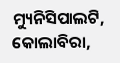ମ୍ୟୁନିସିପାଲଟି, କୋଲାବିରା,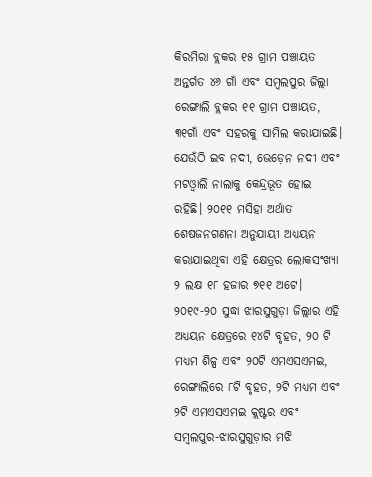କିରମିରା ବ୍ଲକର ୧୫ ଗ୍ରାମ ପଞ୍ଚାୟତ ଅନ୍ତର୍ଗତ ୪୬ ଗାଁ ଏବଂ ସମ୍ବଲପୁର ଜିଲ୍ଲା ରେଙ୍ଗାଲି ବ୍ଲକର ୧୧ ଗ୍ରାମ ପଞ୍ଚାୟତ, ୩୧ଗାଁ ଏବଂ ସହରକୁ ସାମିଲ କରାଯାଇଛି। ଯେଉଁଠି ଇବ ନଦୀ, ଭେଡ଼େନ ନଦୀ ଏବଂ ମଟଓ୍ବାଲି ନାଲାକୁ କେନ୍ଦ୍ରଭୂତ ହୋଇ ରହିଛି। ୨୦୧୧ ମସିହା ଅର୍ଥାତ ଶେଷଜନଗଣନା ଅନୁଯାୟୀ ଅଧ୍ୟୟନ କରାଯାଇଥିବା ଏହି କ୍ଷେତ୍ରର ଲୋକସଂଖ୍ୟା ୨ ଲକ୍ଷ ୧୮ ହଜାର ୭୧୧ ଅଟେ। ୨୦୧୯-୨୦ ସୁଦ୍ଧା ଝାରସୁଗୁଡ଼ା ଜିଲ୍ଲାର ଏହି ଅଧ୍ୟୟନ କ୍ଷେତ୍ରରେ ୧୪ଟି ବୃହତ, ୨୦ ଟି ମଧ୍ୟମ ଶିଳ୍ପ ଏବଂ ୨୦ଟି ଏମଏସଏମଇ, ରେଙ୍ଗାଲିରେ ୮ଟି ବୃହତ, ୨ଟି ମଧ୍ୟମ ଏବଂ ୨ଟି ଏମଏସଏମଇ କ୍ଲଷ୍ଟର ଏବଂ ସମ୍ବଲପୁର-ଝାରସୁଗୁଡ଼ାର ମଝି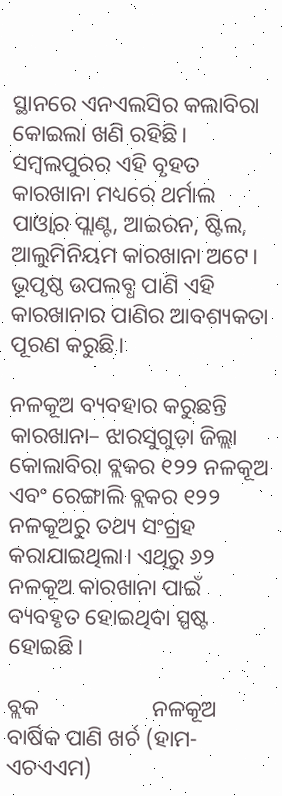ସ୍ଥାନରେ ଏନଏଲସିର କଲାବିରା କୋଇଲା ଖଣି ରହିଛି। ସମ୍ବଲପୁରର ଏହି ବୃହତ କାରଖାନା ମଧ୍ୟରେ ଥର୍ମାଲ ପାଓ୍ବାର ପ୍ଲାଣ୍ଟ, ଆଇରନ, ଷ୍ଟିଲ, ଆଲୁମିନିୟମ କାରଖାନା ଅଟେ।  ଭୂପୃଷ୍ଠ ଉପଲବ୍ଧ ପାଣି ଏହି କାରଖାନାର ପାଣିର ଆବଶ୍ୟକତା ପୂରଣ କରୁଛି।

ନଳକୂଅ ବ୍ୟବହାର କରୁଛନ୍ତି କାରଖାନା– ଝାରସୁଗୁଡ଼ା ଜିଲ୍ଲା କୋଲାବିରା ବ୍ଲକର ୧୨୨ ନଳକୂଅ ଏବଂ ରେଙ୍ଗାଲି ବ୍ଲକର ୧୨୨ ନଳକୂଅରୁ ତଥ୍ୟ ସଂଗ୍ରହ କରାଯାଇଥିଲା। ଏଥିରୁ ୬୨ ନଳକୂଅ କାରଖାନା ପାଇଁ ବ୍ୟବହୃତ ହୋଇଥିବା ସ୍ପଷ୍ଟ ହୋଇଛି।

ବ୍ଲକ                    ନଳକୂଅ               ବାର୍ଷିକ ପାଣି ଖର୍ଚ (ହାମ-ଏଚଏଏମ)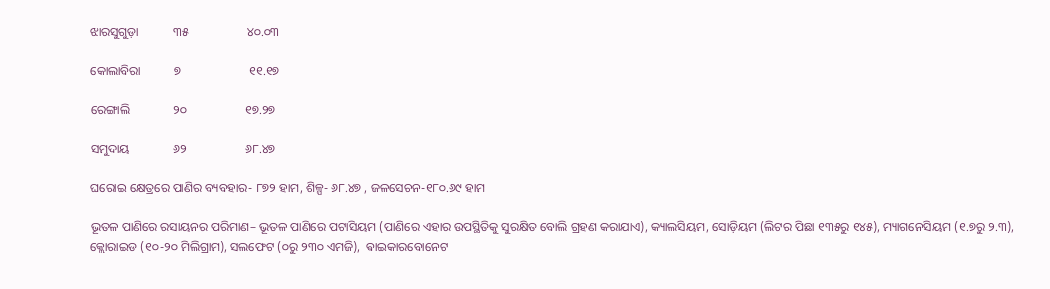ଝାରସୁଗୁଡ଼ା           ୩୫                   ୪୦.୦୩

କୋଲାବିରା           ୭                      ୧୧.୧୭

ରେଙ୍ଗାଲି              ୨୦                   ୧୭.୨୭

ସମୁଦାୟ              ୬୨                   ୬୮.୪୭

ଘରୋଇ କ୍ଷେତ୍ରରେ ପାଣିର ବ୍ୟବହାର- ୮୭୨ ହାମ, ଶିଳ୍ପ- ୬୮.୪୭ , ଜଳସେଚନ-୧୮୦.୬୯ ହାମ

ଭୂତଳ ପାଣିରେ ରସାୟନର ପରିମାଣ– ଭୂତଳ ପାଣିରେ ପଟାସିୟମ (ପାଣିରେ ଏହାର ଉପସ୍ଥିତିକୁ ସୁରକ୍ଷିତ ବୋଲି ଗ୍ରହଣ କରାଯାଏ), କ୍ୟାଲସିୟମ, ସୋଡ଼ିୟମ (ଲିଟର ପିଛା ୧୩୫ରୁ ୧୪୫), ମ୍ୟାଗନେସିୟମ (୧.୭ରୁ ୨.୩), କ୍ଲୋରାଇଡ (୧୦-୨୦ ମିଲିଗ୍ରାମ), ସଲଫେଟ (୦ରୁ ୨୩୦ ଏମଜି),  ଵାଇକାରବୋନେଟ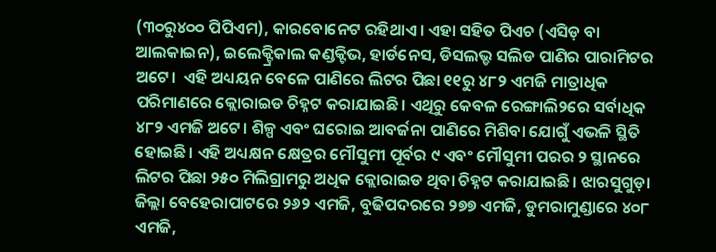(୩୦ରୁ୪୦୦ ପିପିଏମ), କାରବୋନେଟ ରହିଥାଏ। ଏହା ସହିତ ପିଏଚ (ଏସିଡ଼ ବା ଆଲକାଇନ), ଇଲେକ୍ଟ୍ରିକାଲ କଣ୍ଡକ୍ଟିଭ, ହାର୍ଡନେସ, ଡିସଲଭ୍ଡ ସଲିଡ ପାଣିର ପାରାମିଟର ଅଟେ।  ଏହି ଅଧ୍ୟୟନ ବେଳେ ପାଣିରେ ଲିଟର ପିଛା ୧୧ରୁ ୪୮୨ ଏମଜି ମାତ୍ରାଧିକ ପରିମାଣରେ କ୍ଲୋରାଇଡ ଚିହ୍ନଟ କରାଯାଇଛି। ଏଥିରୁ କେବଳ ରେଙ୍ଗାଲି୨ରେ ସର୍ବାଧିକ ୪୮୨ ଏମଜି ଅଟେ। ଶିଳ୍ପ ଏବଂ ଘରୋଇ ଆବର୍ଜନା ପାଣିରେ ମିଶିବା ଯୋଗୁଁ ଏଭଳି ସ୍ଥିତି ହୋଇଛି। ଏହି ଅଧ୍ୟକ୍ଷନ କ୍ଷେତ୍ରର ମୌସୁମୀ ପୂର୍ବର ୯ ଏବଂ ମୌସୁମୀ ପରର ୨ ସ୍ଥାନରେ ଲିଟର ପିଛା ୨୫୦ ମିଲିଗ୍ରାମରୁ ଅଧିକ କ୍ଲୋରାଇଡ ଥିବା ଚିହ୍ନଟ କରାଯାଇଛି। ଝାରସୁଗୁଡ଼ା ଜିଲ୍ଲା ବେହେରାପାଟରେ ୨୬୨ ଏମଜି, ବୁଢିପଦରରେ ୨୭୭ ଏମଜି, ଡୁମରାମୁଣ୍ଡାରେ ୪୦୮ ଏମଜି,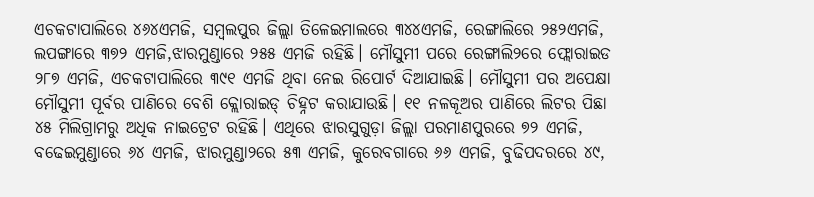ଏଚକଟାପାଲିରେ ୪୬୪ଏମଜି, ସମ୍ବଲପୁର ଜିଲ୍ଲା ତିଳେଇମାଲରେ ୩୪୪ଏମଜି, ରେଙ୍ଗାଲିରେ ୨୫୨ଏମଜି, ଲପଙ୍ଗାରେ ୩୭୨ ଏମଜି,ଝାରମୁଣ୍ଡାରେ ୨୫୫ ଏମଜି ରହିଛି। ମୌସୁମୀ ପରେ ରେଙ୍ଗାଲି୨ରେ ଫ୍ଲୋରାଇଡ ୨୮୭ ଏମଜି, ଏଚକଟାପାଲିରେ ୩୯୧ ଏମଜି ଥିବା ନେଇ ରିପୋର୍ଟ ଦିଆଯାଇଛି। ମୌସୁମୀ ପର ଅପେକ୍ଷା ମୌସୁମୀ ପୂର୍ବର ପାଣିରେ ବେଶି କ୍ଲୋରାଇଡ୍ ଚିହ୍ନଟ କରାଯାଉଛି। ୧୧ ନଳକୂଅର ପାଣିରେ ଲିଟର ପିଛା ୪୫ ମିଲିଗ୍ରାମରୁ ଅଧିକ ନାଇଟ୍ରେଟ ରହିଛି। ଏଥିରେ ଝାରସୁଗୁଡ଼ା ଜିଲ୍ଲା ପରମାଣପୁରରେ ୭୨ ଏମଜି, ବଢେଇମୁଣ୍ଡାରେ ୬୪ ଏମଜି, ଝାରମୁଣ୍ଡା୨ରେ ୫୩ ଏମଜି, କୁରେବଗାରେ ୬୬ ଏମଜି, ବୁଢିପଦରରେ ୪୯,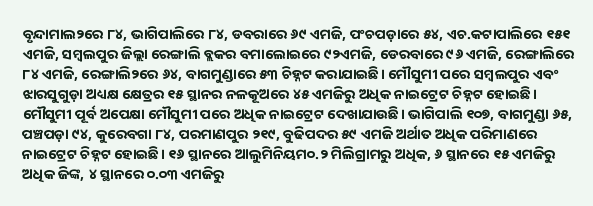ବୃନ୍ଦାମାଲ୨ରେ ୮୪, ଭାଗିପାଲିରେ ୮୪, ଡବରାରେ ୬୯ ଏମଜି, ପଂଚପଡ଼ାରେ ୫୪, ଏଚ.କଟାପାଲିରେ ୧୫୧ ଏମଜି, ସମ୍ବଲପୁର ଜିଲ୍ଲା ରେଙ୍ଗାଲି ବ୍ଲକର ବମାଲୋଇରେ ୯୨ଏମଜି, ଡେରବାରେ ୯୬ ଏମଜି, ରେଙ୍ଗାଲିରେ ୮୪ ଏମଜି, ରେଙ୍ଗାଲି୨ରେ ୬୪, ବାଗମୁଣ୍ଡାରେ ୫୩ ଚିହ୍ନଟ କରାଯାଇଛି। ମୌସୁମୀ ପରେ ସମ୍ବଲପୁର ଏବଂ ଝାରସୁଗୁଡ଼ା ଅଧ୍ୟକ୍ଷ କ୍ଷେତ୍ରର ୧୫ ସ୍ଥାନର ନଳକୂଅରେ ୪୫ ଏମଜିରୁ ଅଧିକ ନାଇଟ୍ରେଟ ଚିହ୍ନଟ ହୋଇଛି। ମୌସୁମୀ ପୂର୍ବ ଅପେକ୍ଷା ମୌସୁମୀ ପରେ ଅଧିକ ନାଇଟ୍ରେଟ ଦେଖାଯାଉଛି। ଭାଗିପାଲି ୧୦୭, ବାଗମୁଣ୍ଡା ୬୫, ପଞ୍ଚପଡ଼ା ୯୪, କୁରେବଗା ୮୪, ପରମାଣପୁର ୨୧୯, ବୁଢିପଦର ୫୯ ଏମଜି ଅର୍ଥାତ ଅଧିକ ପରିମାଣରେ ନାଇଟ୍ରେଟ ଚିହ୍ନଟ ହୋଇଛି। ୧୬ ସ୍ଥାନରେ ଆଲୁମିନିୟମ୦.୨ ମିଲିଗ୍ରାମରୁ ଅଧିକ, ୬ ସ୍ଥାନରେ ୧୫ ଏମଜିରୁ ଅଧିକ ଜିଙ୍କ, ୪ ସ୍ଥାନରେ ୦.୦୩ ଏମଜିରୁ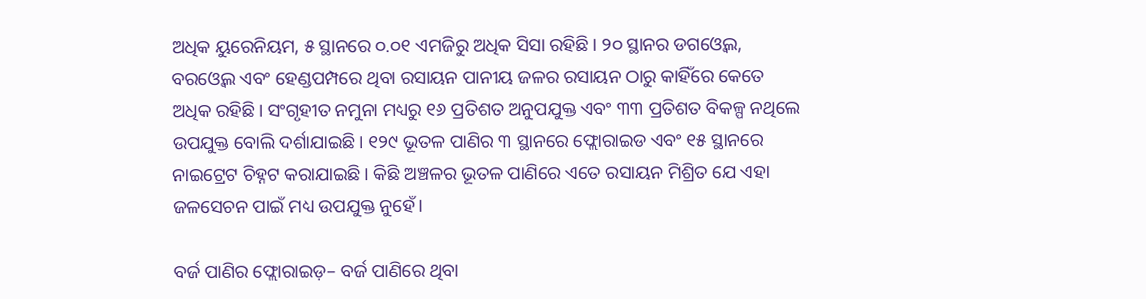ଅଧିକ ୟୁରେନିୟମ, ୫ ସ୍ଥାନରେ ୦.୦୧ ଏମଜିରୁ ଅଧିକ ସିସା ରହିଛି। ୨୦ ସ୍ଥାନର ଡଗଓ୍ବେଲ, ବରଓ୍ବେଲ ଏବଂ ହେଣ୍ଡପମ୍ପରେ ଥିବା ରସାୟନ ପାନୀୟ ଜଳର ରସାୟନ ଠାରୁ କାହିଁରେ କେତେ ଅଧିକ ରହିଛି। ସଂଗୃହୀତ ନମୁନା ମଧ୍ୟରୁ ୧୬ ପ୍ରତିଶତ ଅନୁପଯୁକ୍ତ ଏବଂ ୩୩ ପ୍ରତିଶତ ବିକଳ୍ପ ନଥିଲେ ଉପଯୁକ୍ତ ବୋଲି ଦର୍ଶାଯାଇଛି। ୧୨୯ ଭୂତଳ ପାଣିର ୩ ସ୍ଥାନରେ ଫ୍ଲୋରାଇଡ ଏବଂ ୧୫ ସ୍ଥାନରେ ନାଇଟ୍ରେଟ ଚିହ୍ନଟ କରାଯାଇଛି। କିଛି ଅଞ୍ଚଳର ଭୂତଳ ପାଣିରେ ଏତେ ରସାୟନ ମିଶ୍ରିତ ଯେ ଏହା ଜଳସେଚନ ପାଇଁ ମଧ୍ୟ ଉପଯୁକ୍ତ ନୁହେଁ।

ବର୍ଜ ପାଣିର ଫ୍ଲୋରାଇଡ଼– ବର୍ଜ ପାଣିରେ ଥିବା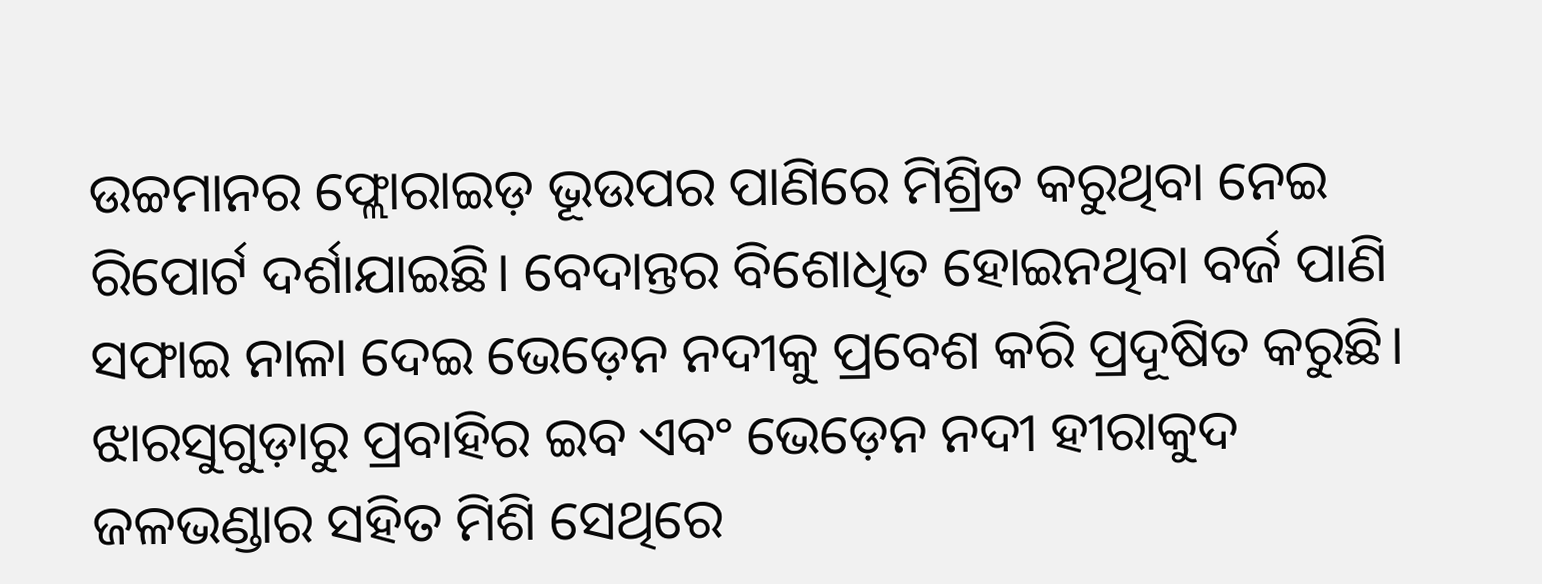ଉଚ୍ଚମାନର ଫ୍ଲୋରାଇଡ଼ ଭୂଉପର ପାଣିରେ ମିଶ୍ରିତ କରୁଥିବା ନେଇ ରିପୋର୍ଟ ଦର୍ଶାଯାଇଛି। ବେଦାନ୍ତର ବିଶୋଧିତ ହୋଇନଥିବା ବର୍ଜ ପାଣି ସଫାଇ ନାଳା ଦେଇ ଭେଡ଼େନ ନଦୀକୁ ପ୍ରବେଶ କରି ପ୍ରଦୂଷିତ କରୁଛି। ଝାରସୁଗୁଡ଼ାରୁ ପ୍ରବାହିର ଇବ ଏବଂ ଭେଡ଼େନ ନଦୀ ହୀରାକୁଦ ଜଳଭଣ୍ଡାର ସହିତ ମିଶି ସେଥିରେ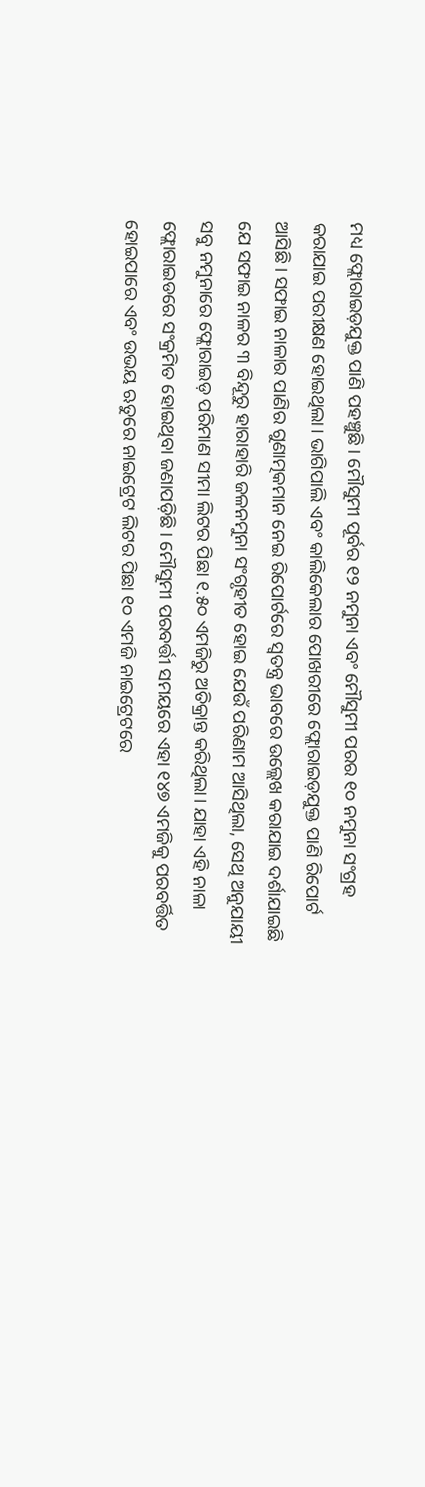ମଧ୍ୟ ଫ୍ଲୋରାଇଡ଼ଯୁକ୍ତ ପାଣି ପହଞ୍ଚୁଛି। ମୌସୁମୀ ପୂର୍ବର ୧୨ ନମୁନା ଏବଂ ମୌସୁମୀ ପରର ୧୦ ନମୁନା ସଂଗ୍ରହ କରାଯାଇ ପରୀକ୍ଷଣ ହୋଇଥିଲା। ଭାଗିପାଲି ଏବଂ କାଲିକେଲାର ପୋଖରୀରେ ଫ୍ଲୋରାଇଡ଼ଯୁକ୍ତ ପାଣି ରିପୋର୍ଟ ଆସିଛି। ସଫାଇ ନାଳାର ପାଣିର ଗୁଣାତ୍ମକମାନ ନେଇ ରିପୋର୍ଟରେ ସ୍ବତନ୍ତ୍ର ଭାବରେ ଉଲ୍ଲେଖ କରାଯାଇ ଦର୍ଶାଯାଇଛି ଯେ ସଫାଇ ନାଳର ୩ ବିନ୍ଦୂରୁ ହାରାହାରି ଜଳନମୁନା ସଂଗୃହୀତ ହୋଇ ଯେଉଁ ପରିଣାମ ଆସିଥିଲା, ସେଥି ଅନୁଯାୟୀ ସବୁ ନମୁନାରେ ଫ୍ଲୋରାଇଡ଼ ପରିମାଣ ସୀମା ଲିଟର ପିଛା ୧.୫୦ ଏମଜିରୁ ଅତିକ୍ରାନ୍ତ କରିଥିଲା। ଯାହା ଏହି ନାଳା ଫ୍ଲୋରାଇଡରେ ସଂକ୍ରମିତ ହୋଇଥିବା ଜଣାପଡ଼ିଛି। ମୌସୁମୀ ପରବର୍ତ୍ତୀ ସମୟରେ ଏହା ୧୪୭ ଏମଜିକୁ ପରବର୍ତ୍ତିତ ହୋଇପାରେ ଏବଂ ଉଭୟ ଋତୁରେ ନାଇଟ୍ରେଟ ଲିଟର ପିଛା ୧୦ ଏମଜି ନାଇଟ୍ରେଟରେ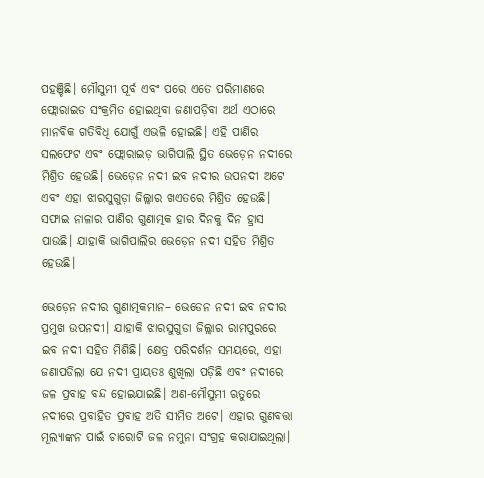ପହଞ୍ଚିଛି। ମୌସୁମୀ ପୂର୍ବ ଏବଂ ପରେ ଏତେ ପରିମାଣରେ ଫ୍ଲୋରାଇଡ ସଂକ୍ରମିତ ହୋଇଥିବା ଜଣାପଡ଼ିବା ଅର୍ଥ ଏଠାରେ ମାନବିକ ଗତିବିଧି ଯୋଗୁଁ ଏଭଳି ହୋଇଛି। ଏହି ପାଣିର ସଲଫେଟ ଏବଂ ଫ୍ଲୋରାଇଡ଼ ଭାଗିପାଲି ସ୍ଥିତ ଭେଡ଼େନ ନଦୀରେ ମିଶ୍ରିତ ହେଉଛି। ଭେଡ଼େନ ନଦୀ ଇବ ନଦୀର ଉପନଦୀ ଅଟେ ଏବଂ ଏହା ଝାରସୁଗୁଡ଼ା ଜିଲ୍ଲାର ଖଏତରେ ମିଶ୍ରିତ ହେଉଛି। ସଫାଇ ନାଳାର ପାଣିର ଗୁଣାତ୍ମକ ହାର ଦିନକୁ ଦିନ ହ୍ରାସ ପାଉଛି। ଯାହାକି ଭାଗିପାଲିର ଭେଡ଼େନ ନଦୀ ସହିତ ମିଶ୍ରିତ ହେଉଛି।

ଭେଡ଼େନ ନଦୀର ଗୁଣାତ୍ମକମାନ– ଭେଡେନ ନଦୀ ଇବ ନଦୀର ପ୍ରମୁଖ ଉପନଦୀ। ଯାହାକି ଝାରସୁଗୁଡା ଜିଲ୍ଲାର ରାମପୁରରେ ଇବ ନଦୀ ସହିତ ମିଶିଛି। କ୍ଷେତ୍ର ପରିଦର୍ଶନ ସମୟରେ, ଏହା ଜଣାପଡିଲା ଯେ ନଦୀ ପ୍ରାୟତଃ ଶୁଖିଲା ପଡ଼ିଛି ଏବଂ ନଦୀରେ ଜଳ ପ୍ରବାହ ବନ୍ଦ ହୋଇଯାଇଛି। ଅଣ-ମୌସୁମୀ ଋତୁରେ ନଦୀରେ ପ୍ରବାହିତ ପ୍ରବାହ ଅତି ସୀମିତ ଅଟେ। ଏହାର ଗୁଣବତ୍ତା ମୂଲ୍ୟାଙ୍କନ ପାଇଁ ଚାରୋଟି ଜଳ ନମୁନା ସଂଗ୍ରହ କରାଯାଇଥିଲା।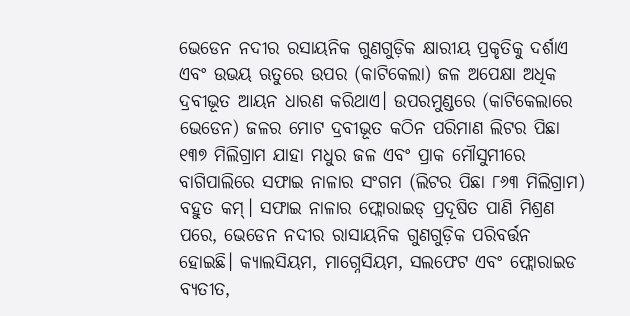ଭେଡେନ ନଦୀର ରସାୟନିକ ଗୁଣଗୁଡ଼ିକ କ୍ଷାରୀୟ ପ୍ରକୃତିକୁ ଦର୍ଶାଏ ଏବଂ ଉଭୟ ଋତୁରେ ଉପର (କାଟିକେଲା) ଜଳ ଅପେକ୍ଷା ଅଧିକ ଦ୍ରବୀଭୂତ ଆୟନ ଧାରଣ କରିଥାଏ। ଉପରମୁଣ୍ଡରେ (କାଟିକେଲାରେ ଭେଡେନ) ଜଳର ମୋଟ ଦ୍ରବୀଭୂତ କଠିନ ପରିମାଣ ଲିଟର ପିଛା ୧୩୭ ମିଲିଗ୍ରାମ ଯାହା ମଧୁର ଜଳ ଏବଂ ପ୍ରାକ ମୌସୁମୀରେ ବାଗିପାଲିରେ ସଫାଇ ନାଳାର ସଂଗମ (ଲିଟର ପିଛା ୮୬୩ ମିଲିଗ୍ରାମ) ବହୁତ କମ୍। ସଫାଇ ନାଳାର ଫ୍ଲୋରାଇଡ୍ ପ୍ରଦୂଷିତ ପାଣି ମିଶ୍ରଣ ପରେ, ଭେଡେନ ନଦୀର ରାସାୟନିକ ଗୁଣଗୁଡ଼ିକ ପରିବର୍ତ୍ତନ ହୋଇଛି। କ୍ୟାଲସିୟମ, ମାଗ୍ନେସିୟମ, ସଲଫେଟ ଏବଂ ଫ୍ଲୋରାଇଡ ବ୍ୟତୀତ,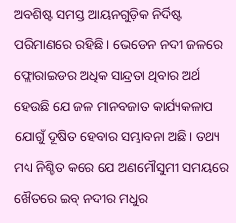ଅବଶିଷ୍ଟ ସମସ୍ତ ଆୟନଗୁଡ଼ିକ ନିର୍ଦିଷ୍ଟ ପରିମାଣରେ ରହିଛି। ଭେଡେନ ନଦୀ ଜଳରେ ଫ୍ଲୋରାଇଡର ଅଧିକ ସାନ୍ଦ୍ରତା ଥିବାର ଅର୍ଥ ହେଉଛି ଯେ ଜଳ ମାନବଜାତ କାର୍ଯ୍ୟକଳାପ ଯୋଗୁଁ ଦୂଷିତ ହେବାର ସମ୍ଭାବନା ଅଛି। ତଥ୍ୟ ମଧ୍ୟ ନିଶ୍ଚିତ କରେ ଯେ ଅଣମୌସୁମୀ ସମୟରେ ଖୈତରେ ଇବ୍ ନଦୀର ମଧୁର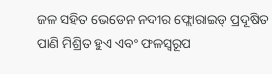ଜଳ ସହିତ ଭେଡେନ ନଦୀର ଫ୍ଲୋରାଇଡ୍ ପ୍ରଦୂଷିତ ପାଣି ମିଶ୍ରିତ ହୁଏ ଏବଂ ଫଳସ୍ୱରୂପ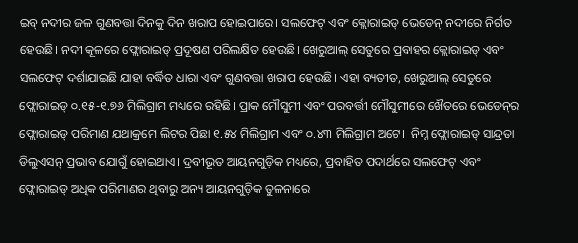ଇବ୍ ନଦୀର ଜଳ ଗୁଣବତ୍ତା ଦିନକୁ ଦିନ ଖରାପ ହୋଇପାରେ। ସଲଫେଟ୍ ଏବଂ କ୍ଲୋରାଇଡ୍ ଭେଡେନ୍ ନଦୀରେ ନିର୍ଗତ ହେଉଛି। ନଦୀ କୂଳରେ ଫ୍ଲୋରାଇଡ୍ ପ୍ରଦୂଷଣ ପରିଲକ୍ଷିତ ହେଉଛି। ଖେରୁଆଲ୍ ସେତୁରେ ପ୍ରବାହର କ୍ଲୋରାଇଡ୍ ଏବଂ ସଲଫେଟ୍ ଦର୍ଶାଯାଇଛି ଯାହା ବର୍ଦ୍ଧିତ ଧାରା ଏବଂ ଗୁଣବତ୍ତା ଖରାପ ହେଉଛି। ଏହା ବ୍ୟତୀତ, ଖେରୁଆଲ୍ ସେତୁରେ ଫ୍ଲୋରାଇଡ୍ ୦.୧୫-୧.୭୬ ମିଲିଗ୍ରାମ ମଧ୍ୟରେ ରହିଛି। ପ୍ରାକ ମୌସୁମୀ ଏବଂ ପରବର୍ତ୍ତୀ ମୌସୁମୀରେ ଖୈତରେ ଭେଡେନ୍‌ର ଫ୍ଲୋରାଇଡ୍ ପରିମାଣ ଯଥାକ୍ରମେ ଲିଟର ପିଛା ୧.୫୪ ମିଲିଗ୍ରାମ ଏବଂ ୦.୪୩ ମିଲିଗ୍ରାମ ଅଟେ।  ନିମ୍ନ ଫ୍ଲୋରାଇଡ୍ ସାନ୍ଦ୍ରତା ଡିଲୁଏସନ୍ ପ୍ରଭାବ ଯୋଗୁଁ ହୋଇଥାଏ। ଦ୍ରବୀଭୂତ ଆୟନଗୁଡ଼ିକ ମଧ୍ୟରେ, ପ୍ରବାହିତ ପଦାର୍ଥରେ ସଲଫେଟ୍ ଏବଂ ଫ୍ଲୋରାଇଡ୍ ଅଧିକ ପରିମାଣର ଥିବାରୁ ଅନ୍ୟ ଆୟନଗୁଡ଼ିକ ତୁଳନାରେ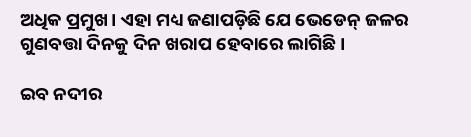ଅଧିକ ପ୍ରମୁଖ। ଏହା ମଧ୍ୟ ଜଣାପଡ଼ିଛି ଯେ ଭେଡେନ୍ ଜଳର ଗୁଣବତ୍ତା ଦିନକୁ ଦିନ ଖରାପ ହେବାରେ ଲାଗିଛି।

ଇବ ନଦୀର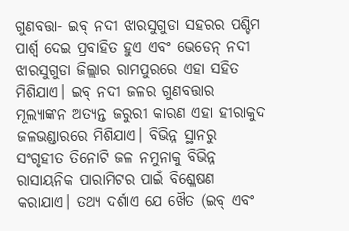ଗୁଣବତ୍ତା- ଇବ୍ ନଦୀ ଝାରସୁଗୁଡା ସହରର ପଶ୍ଚିମ ପାର୍ଶ୍ୱ ଦେଇ ପ୍ରବାହିତ ହୁଏ ଏବଂ ଭେଡେନ୍ ନଦୀ ଝାରସୁଗୁଡା ଜିଲ୍ଲାର ରାମପୁରରେ ଏହା ସହିତ ମିଶିଯାଏ। ଇବ୍ ନଦୀ ଜଳର ଗୁଣବତ୍ତାର ମୂଲ୍ୟାଙ୍କନ ଅତ୍ୟନ୍ତ ଜରୁରୀ କାରଣ ଏହା ହୀରାକୁଦ ଜଳଭଣ୍ଡାରରେ ମିଶିଯାଏ। ବିଭିନ୍ନ ସ୍ଥାନରୁ ସଂଗୃହୀତ ତିନୋଟି ଜଳ ନମୁନାକୁ ବିଭିନ୍ନ ରାସାୟନିକ ପାରାମିଟର ପାଇଁ ବିଶ୍ଳେଷଣ କରାଯାଏ। ତଥ୍ୟ ଦର୍ଶାଏ ଯେ ଖୈତ (ଇବ୍ ଏବଂ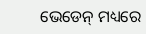ଭେଡେନ୍ ମଧ୍ୟରେ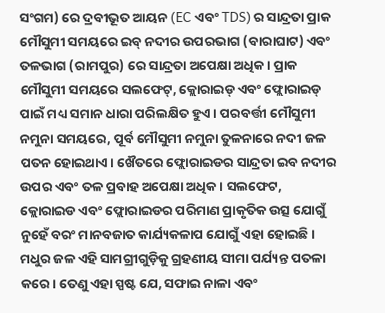ସଂଗମ) ରେ ଦ୍ରବୀଭୂତ ଆୟନ (EC ଏବଂ TDS) ର ସାନ୍ଦ୍ରତା ପ୍ରାକ ମୌସୁମୀ ସମୟରେ ଇବ୍ ନଦୀର ଉପରଭାଗ (ବାରାଘାଟ) ଏବଂ ତଳଭାଗ (ରାମପୁର) ରେ ସାନ୍ଦ୍ରତା ଅପେକ୍ଷା ଅଧିକ। ପ୍ରାକ ମୌସୁମୀ ସମୟରେ ସଲଫେଟ୍, କ୍ଲୋରାଇଡ୍ ଏବଂ ଫ୍ଲୋରାଇଡ୍ ପାଇଁ ମଧ୍ୟ ସମାନ ଧାରା ପରିଲକ୍ଷିତ ହୁଏ। ପରବର୍ତ୍ତୀ ମୌସୁମୀ ନମୁନା ସମୟରେ, ପୂର୍ବ ମୌସୁମୀ ନମୁନା ତୁଳନାରେ ନଦୀ ଜଳ ପତନ ହୋଇଥାଏ। ଖୈତରେ ଫ୍ଲୋରାଇଡର ସାନ୍ଦ୍ରତା ଇବ ନଦୀର ଉପର ଏବଂ ତଳ ପ୍ରବାହ ଅପେକ୍ଷା ଅଧିକ। ସଲଫେଟ, କ୍ଲୋରାଇଡ ଏବଂ ଫ୍ଲୋରାଇଡର ପରିମାଣ ପ୍ରାକୃତିକ ଉତ୍ସ ଯୋଗୁଁ ନୁହେଁ ବରଂ ମାନବଜାତ କାର୍ଯ୍ୟକଳାପ ଯୋଗୁଁ ଏହା ହୋଇଛି। ମଧୁର ଜଳ ଏହି ସାମଗ୍ରୀଗୁଡ଼ିକୁ ଗ୍ରହଣୀୟ ସୀମା ପର୍ଯ୍ୟନ୍ତ ପତଳା କରେ। ତେଣୁ ଏହା ସ୍ପଷ୍ଟ ଯେ, ସଫାଇ ନାଳା ଏବଂ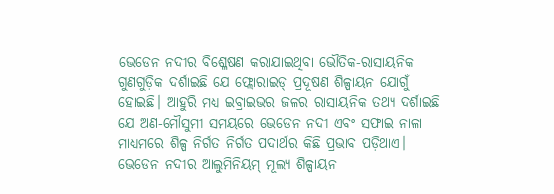ଭେଡେନ ନଦୀର ବିଶ୍ଳେଷଣ କରାଯାଇଥିବା ଭୌତିକ-ରାସାୟନିକ ଗୁଣଗୁଡ଼ିକ ଦର୍ଶାଇଛି ଯେ ଫ୍ଲୋରାଇଡ୍ ପ୍ରଦୂଷଣ ଶିଳ୍ପାୟନ ଯୋଗୁଁ ହୋଇଛି। ଆହୁରି ମଧ୍ୟ ଇବ୍ରାଇଭର ଜଳର ରାସାୟନିକ ତଥ୍ୟ ଦର୍ଶାଇଛି ଯେ ଅଣ-ମୌସୁମୀ ସମୟରେ ଭେଡେନ ନଦୀ ଏବଂ ସଫାଇ ନାଳା ମାଧ୍ୟମରେ ଶିଳ୍ପ ନିର୍ଗତ ନିର୍ଗତ ପଦାର୍ଥର କିଛି ପ୍ରଭାବ ପଡ଼ିଥାଏ। ଭେଡେନ ନଦୀର ଆଲୁମିନିୟମ୍ ମୂଲ୍ୟ ଶିଳ୍ପାୟନ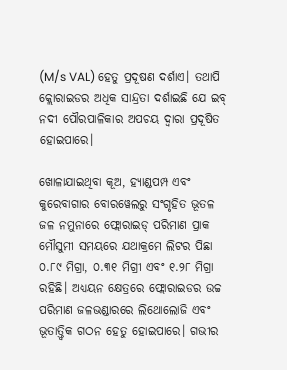(M/s VAL) ହେତୁ ପ୍ରଦୂଷଣ ଦର୍ଶାଏ। ତଥାପି କ୍ଲୋରାଇଡର ଅଧିକ ସାନ୍ଦ୍ରତା ଦର୍ଶାଇଛି ଯେ ଇବ୍ ନଦୀ ପୌରପାଳିକାର ଅପଚୟ ଦ୍ୱାରା ପ୍ରଦୂଷିତ ହୋଇପାରେ।

ଖୋଳାଯାଇଥିବା କୂଅ, ହ୍ୟାଣ୍ଡପମ୍ପ ଏବଂ କୁରେବାଗାର ବୋରୱେଲରୁ ସଂଗୃହିତ ଭୂତଳ ଜଳ ନମୁନାରେ ଫ୍ଲୋରାଇଡ୍ ପରିମାଣ ପ୍ରାକ ମୌସୁମୀ ସମୟରେ ଯଥାକ୍ରମେ ଲିଟର ପିଛା ୦.୮୯ ମିଗ୍ରା, ୦.୩୧ ମିଗ୍ରୀ ଏବଂ ୧.୨୮ ମିଗ୍ରା ରହିଛି। ଅଧ୍ୟୟନ କ୍ଷେତ୍ରରେ ଫ୍ଲୋରାଇଡର ଉଚ୍ଚ ପରିମାଣ ଜଳଭଣ୍ଡାରରେ ଲିଥୋଲୋଜି ଏବଂ ଭୂତାତ୍ତ୍ୱିକ ଗଠନ ହେତୁ ହୋଇପାରେ। ଗଭୀର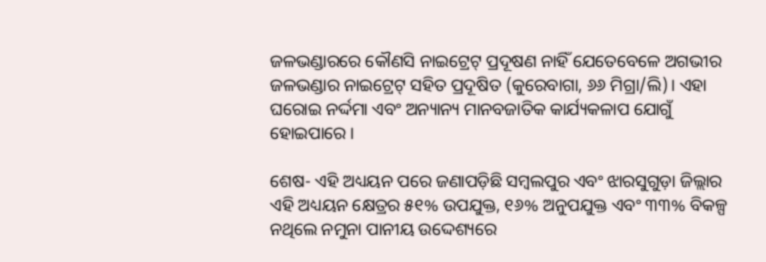ଜଳଭଣ୍ଡାରରେ କୌଣସି ନାଇଟ୍ରେଟ୍ ପ୍ରଦୂଷଣ ନାହିଁ ଯେତେବେଳେ ଅଗଭୀର ଜଳଭଣ୍ଡାର ନାଇଟ୍ରେଟ୍ ସହିତ ପ୍ରଦୂଷିତ (କୁରେବାଗା, ୬୬ ମିଗ୍ରା/ଲି)। ଏହା ଘରୋଇ ନର୍ଦ୍ଦମା ଏବଂ ଅନ୍ୟାନ୍ୟ ମାନବଜାତିକ କାର୍ଯ୍ୟକଳାପ ଯୋଗୁଁ ହୋଇପାରେ।

ଶେଷ- ଏହି ଅଧ୍ୟୟନ ପରେ ଜଣାପଡ଼ିଛି ସମ୍ବଲପୁର ଏବଂ ଝାରସୁଗୁଡ଼ା ଜିଲ୍ଲାର ଏହି ଅଧ୍ୟୟନ କ୍ଷେତ୍ରର ୫୧% ଉପଯୁକ୍ତ, ୧୬% ଅନୁପଯୁକ୍ତ ଏବଂ ୩୩% ବିକଳ୍ପ ନଥିଲେ ନମୁନା ପାନୀୟ ଉଦ୍ଦେଶ୍ୟରେ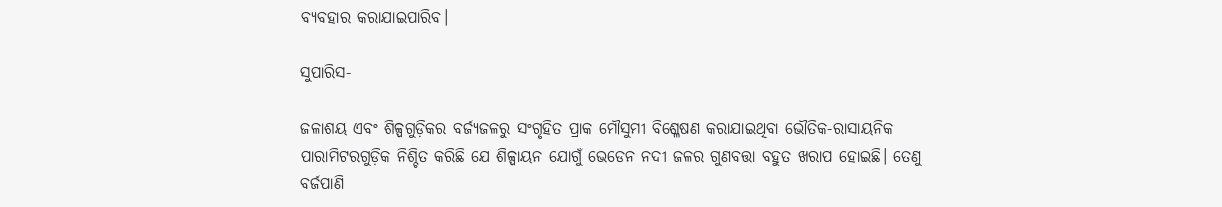ବ୍ୟବହାର କରାଯାଇପାରିବ।

ସୁପାରିସ-

ଜଳାଶୟ ଏବଂ ଶିଳ୍ପଗୁଡ଼ିକର ବର୍ଜ୍ୟଜଳରୁ ସଂଗୃହିତ ପ୍ରାକ ମୌସୁମୀ ବିଶ୍ଳେଷଣ କରାଯାଇଥିବା ଭୌତିକ-ରାସାୟନିକ ପାରାମିଟରଗୁଡ଼ିକ ନିଶ୍ଚିତ କରିଛି ଯେ ଶିଳ୍ପାୟନ ଯୋଗୁଁ ଭେଡେନ ନଦୀ ଜଳର ଗୁଣବତ୍ତା ବହୁତ ଖରାପ ହୋଇଛି। ତେଣୁ ବର୍ଜପାଣି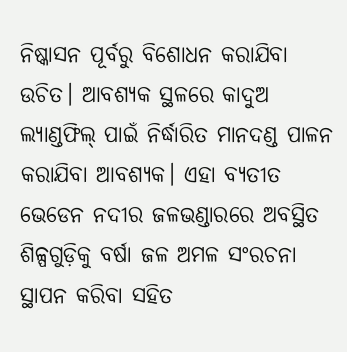ନିଷ୍କାସନ ପୂର୍ବରୁ ବିଶୋଧନ କରାଯିବା ଉଚିତ। ଆବଶ୍ୟକ ସ୍ଥଳରେ କାଦୁଅ ଲ୍ୟାଣ୍ଡଫିଲ୍ ପାଇଁ ନିର୍ଦ୍ଧାରିତ ମାନଦଣ୍ଡ ପାଳନ କରାଯିବା ଆବଶ୍ୟକ। ଏହା ବ୍ୟତୀତ ଭେଡେନ ନଦୀର ଜଳଭଣ୍ଡାରରେ ଅବସ୍ଥିତ ଶିଳ୍ପଗୁଡ଼ିକୁ ବର୍ଷା ଜଳ ଅମଳ ସଂରଚନା ସ୍ଥାପନ କରିବା ସହିତ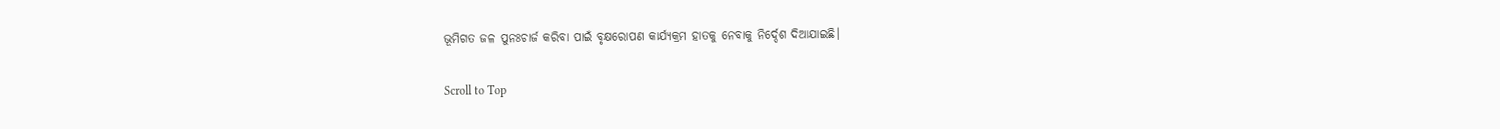ଭୂମିଗତ ଜଳ ପୁନଃଚାର୍ଜ କରିବା ପାଇଁ ବୃକ୍ଷରୋପଣ କାର୍ଯ୍ୟକ୍ରମ ହାତକୁ ନେବାକୁ ନିର୍ଦ୍ଦେଶ ଦିଆଯାଇଛି।

Scroll to Top